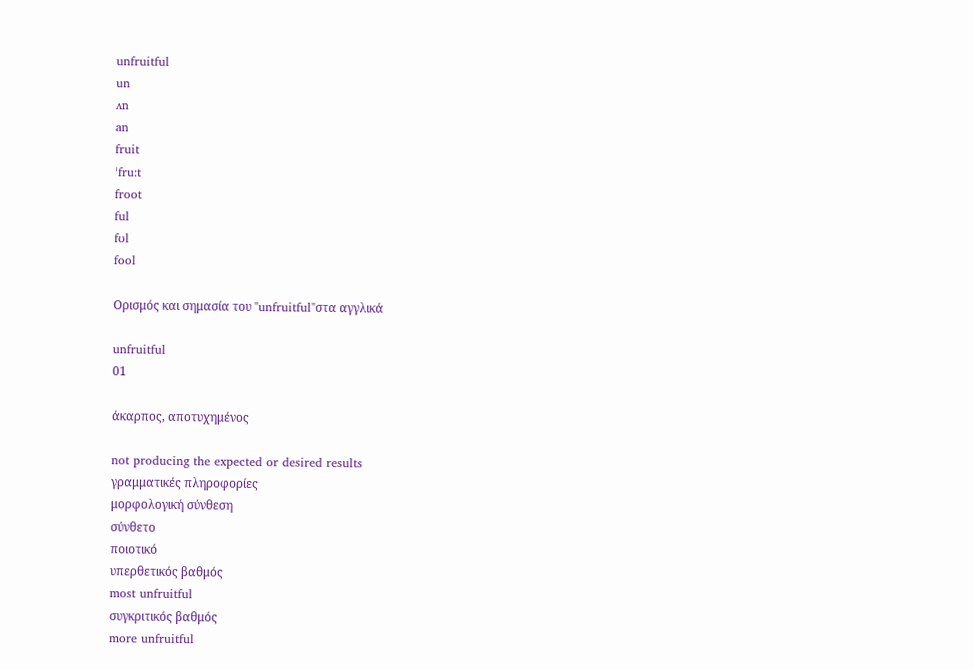unfruitful
un
ʌn
an
fruit
ˈfru:t
froot
ful
fʊl
fool

Ορισμός και σημασία του "unfruitful"στα αγγλικά

unfruitful
01

άκαρπος, αποτυχημένος

not producing the expected or desired results
γραμματικές πληροφορίες
μορφολογική σύνθεση
σύνθετο
ποιοτικό
υπερθετικός βαθμός
most unfruitful
συγκριτικός βαθμός
more unfruitful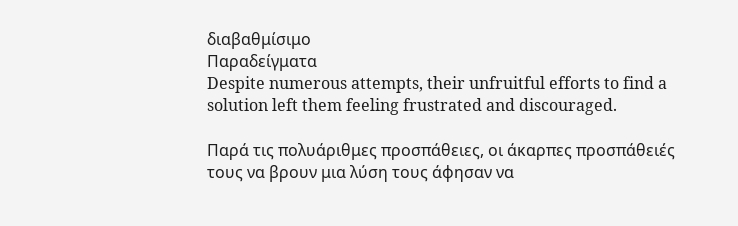διαβαθμίσιμο
Παραδείγματα
Despite numerous attempts, their unfruitful efforts to find a solution left them feeling frustrated and discouraged.

Παρά τις πολυάριθμες προσπάθειες, οι άκαρπες προσπάθειές τους να βρουν μια λύση τους άφησαν να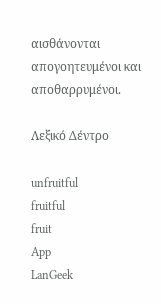αισθάνονται απογοητευμένοι και αποθαρρυμένοι.

Λεξικό Δέντρο

unfruitful
fruitful
fruit
App
LanGeek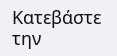Κατεβάστε την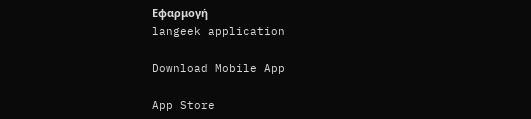Εφαρμογή
langeek application

Download Mobile App

App Store